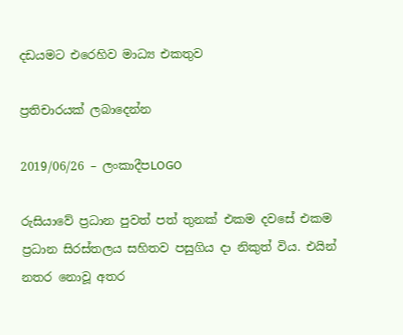දඩයමට එරෙහිව මාධ්‍ය එකතුව

ප්‍රතිචාරයක් ලබාදෙන්න

2019/06/26 – ලංකාදීපLOGO

රුසියාවේ ප්‍රධාන පුවත් පත් තුනක් එකම දවසේ එකම ප්‍රධාන සිරස්තලය සහිතව පසුගිය දා නිකුත් විය. එයින් නතර නොවූ අතර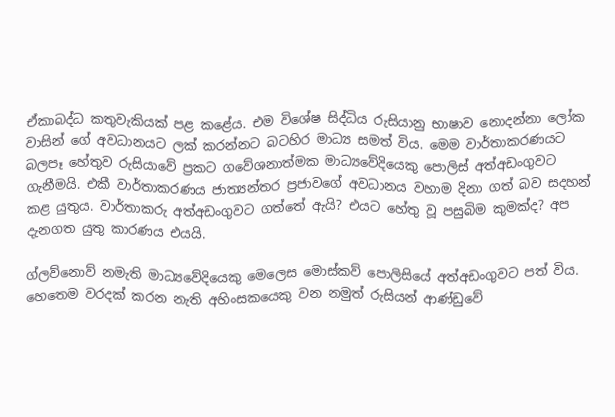ඒකාබද්ධ කතුවැකියක් පළ කළේය. එම විශේෂ සිද්ධිය රුසියානු භාෂාව නොදන්නා ලෝක වාසින් ගේ අවධානයට ලක් කරන්නට බටහිර මාධ්‍ය සමත් විය. මෙම වාර්තාකරණයට බලපෑ හේතුව රුසියාවේ ප්‍රකට ගවේශනාත්මක මාධ්‍යවේදියෙකු පොලිස් අත්අඩංගුවට ගැනීමයි. එකී වාර්තාකරණය ජාත්‍යන්තර ප්‍රජාවගේ අවධානය වහාම දිනා ගත් බව සදහන් කළ යුතුය. වාර්තාකරු අත්අඩංගුවට ගත්තේ ඇයි? එයට හේතු වූ පසුබිම කුමක්ද? අප දැනගත යුතු කාරණය එයයි.

ග්ලව්නොව් නමැති මාධ්‍යවේදියෙකු මෙලෙස මොස්කව් පොලිසියේ අත්අඩංගුවට පත් විය. හෙතෙම වරදක් කරන නැති අහිංසකයෙකු වන නමුත් රුසියන් ආණ්ඩුවේ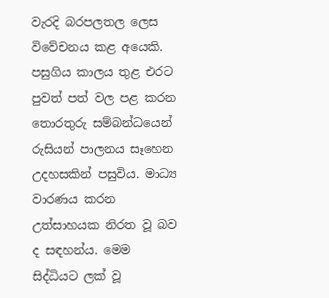වැරදි බරපලතල ලෙස විවේචනය කළ අයෙකි. පසුගිය කාලය තුළ එරට පුවත් පත් වල පළ කරන තොරතුරු සම්බන්ධයෙන් රුසියන් පාලනය සෑහෙන උදහසකින් පසුවිය. මාධ්‍ය වාරණය කරන උත්සාහයක නිරත වූ බව ද සඳහන්ය. මෙම සිද්ධියට ලක් වූ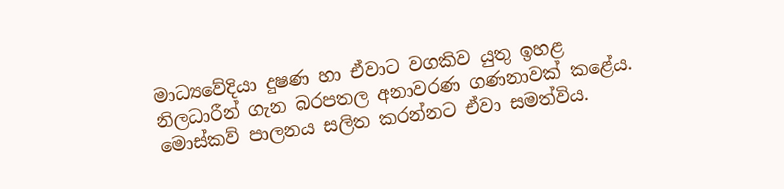මාධ්‍යවේදියා දුෂණ හා ඒවාට වගකිව යුතු ඉහළ නිලධාරීන් ගැන බරපතල අනාවරණ ගණනාවක් කළේය. මොස්කව් පාලනය සලිත කරන්නට ඒවා සමත්විය.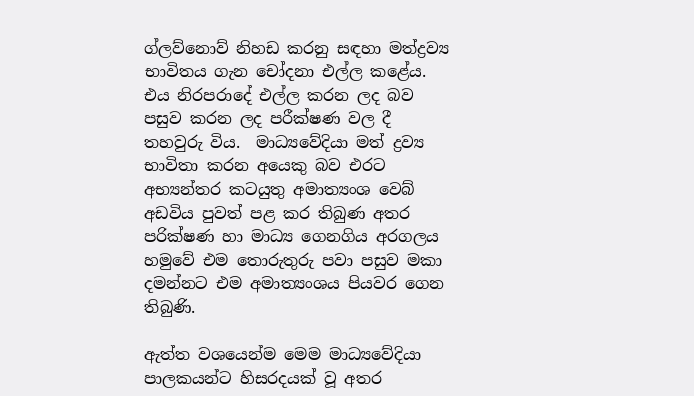ග්ලව්නොව් නිහඩ කරනු සඳහා මත්ද්‍රව්‍ය භාවිතය ගැන චෝදනා එල්ල කළේය. එය නිරපරාදේ එල්ල කරන ලද බව පසුව කරන ලද පරීක්ෂණ වල දී තහවුරු විය.  මාධ්‍යවේදියා මත් ද්‍රව්‍ය භාවිතා කරන අයෙකු බව එරට අභ්‍යන්තර කටයුතු අමාත්‍යංශ වෙබ් අඩවිය පුවත් පළ කර තිබුණ අතර පරික්ෂණ හා මාධ්‍ය ගෙනගිය අරගලය හමුවේ එම තොරුතුරු පවා පසුව මකා දමන්නට එම අමාත්‍යංශය පියවර ගෙන තිබුණි.

ඇත්ත වශයෙන්ම මෙම මාධ්‍යවේදියා පාලකයන්ට හිසරදයක් වූ අතර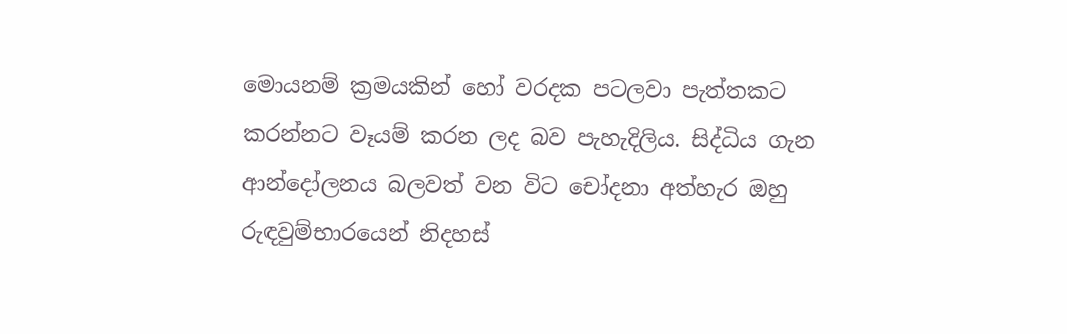මොයනම් ක්‍රමයකින් හෝ වරදක පටලවා පැත්තකට කරන්නට වෑයම් කරන ලද බව පැහැදිලිය. සිද්ධිය ගැන ආන්දෝලනය බලවත් වන විට චෝදනා අත්හැර ඔහු රුඳවුම්භාරයෙන් නිදහස්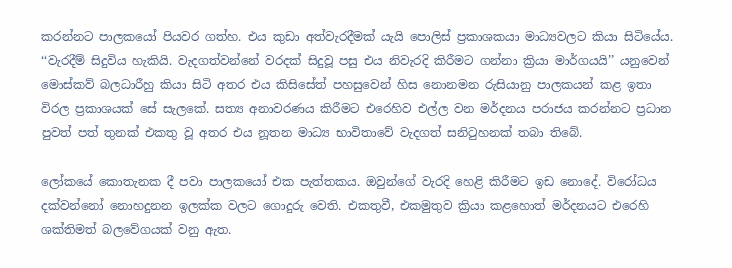කරන්නට පාලකයෝ පියවර ගත්හ. එය කුඩා අත්වැරදීමක් යැයි පොලිස් ප්‍රකාශකයා මාධ්‍යවලට කියා සිටියේය. ‘‘වැරදීම් සිදුවිය හැකියි. වැදගත්වන්නේ වරදක් සිදුවූ පසු එය නිවැරදි කිරීමට ගන්නා ක්‍රියා මාර්ගයයි’’ යනුවෙන් මොස්කව් බලධාරීහු කියා සිටි අතර එය කිසිසේත් පහසුවෙන් හිස නොනමන රුසියානු පාලකයන් කළ ඉතා විරල ප්‍රකාශයක් සේ සැලකේ. සත්‍ය අනාවරණය කිරීමට එරෙහිව එල්ල වන මර්දනය පරාජය කරන්නට ප්‍රධාන පුවත් පත් තුනක් එකතු වූ අතර එය නූතන මාධ්‍ය භාවිතාවේ වැදගත් සනිටුහනක් තබා තිබේ.

ලෝකයේ කොතැනක දී පවා පාලකයෝ එක පැත්තකය. ඔවුන්ගේ වැරදි හෙළි කිරීමට ඉඩ නොදේ. විරෝධය දක්වන්නෝ නොහදුනන ඉලක්ක වලට ගොදුරු වෙති. එකතුවී, එකමුතුව ක්‍රියා කළහොත් මර්දනයට එරෙහි ශක්තිමත් බලවේගයක් වනු ඇත.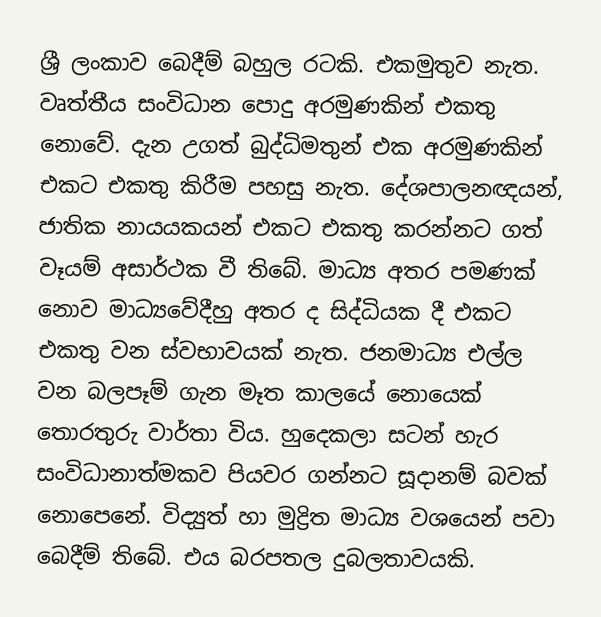ශ්‍රී ලංකාව බෙදීම් බහුල රටකි. එකමුතුව නැත. වෘත්තීය සංවිධාන පොදු අරමුණකින් එකතු නොවේ. දැන උගත් බුද්ධිමතුන් එක අරමුණකින් එකට එකතු කිරීම පහසු නැත. දේශපාලනඥයන්, ජාතික නායයකයන් එකට එකතු කරන්නට ගත් වෑයම් අසාර්ථක වී තිබේ. මාධ්‍ය අතර පමණක් නොව මාධ්‍යවේදීහු අතර ද සිද්ධියක දී එකට එකතු වන ස්වභාවයක් නැත. ජනමාධ්‍ය එල්ල වන බලපෑම් ගැන මෑත කාලයේ නොයෙක් තොරතුරු වාර්තා විය. හුදෙකලා සටන් හැර සංවිධානාත්මකව පියවර ගන්නට සූදානම් බවක් නොපෙනේ. විද්‍යුත් හා මුද්‍රිත මාධ්‍ය වශයෙන් පවා බෙදීම් තිබේ. එය බරපතල දුබලතාවයකි.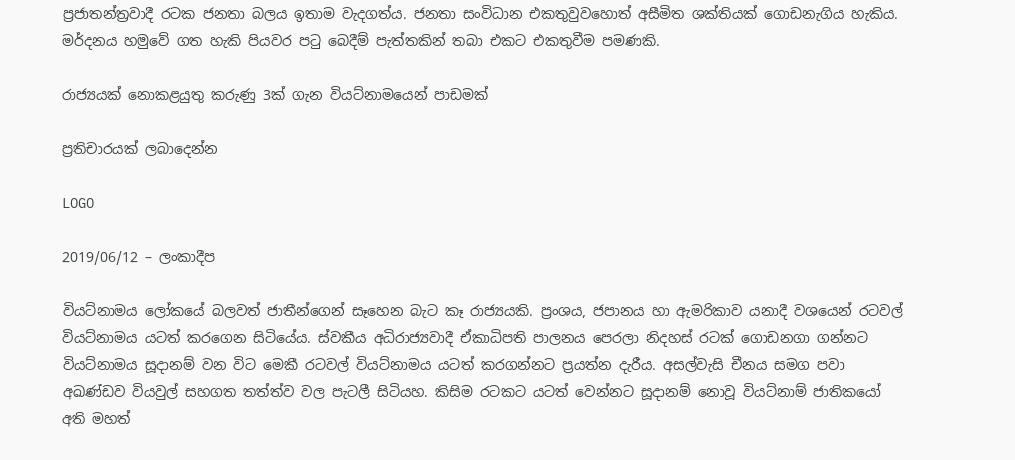ප්‍රජාතන්ත්‍රවාදී රටක ජනතා බලය ඉතාම වැදගත්ය. ජනතා සංවිධාන එකතුවුවහොත් අසීමිත ශක්තියක් ගොඩනැගිය හැකිය. මර්දනය හමුවේ ගත හැකි පියවර පටු බෙදීම් පැත්තකින් තබා එකට එකතුවීම පමණකි.

රාජ්‍යයක් නොකළයුතු කරුණු 3ක් ගැන වියට්නාමයෙන් පාඩමක්

ප්‍රතිචාරයක් ලබාදෙන්න

LOGO

2019/06/12 – ලංකාදීප

වියට්නාමය ලෝකයේ බලවත් ජාතීන්ගෙන් සෑහෙන බැට කෑ රාජ්‍යයකි. ප්‍රංශය, ජපානය හා ඇමරිකාව යනාදී වශයෙන් රටවල් වියට්නාමය යටත් කරගෙන සිටියේය. ස්වකීය අධිරාජ්‍යවාදී ඒකාධිපති පාලනය පෙරලා නිදහස් රටක් ගොඩනගා ගන්නට වියට්නාමය සූදානම් වන විට මෙකී රටවල් වියට්නාමය යටත් කරගන්නට ප්‍රයත්න දැරීය. අසල්වැසි චීනය සමග පවා අඛණ්ඩව වියවුල් සහගත තත්ත්ව වල පැටලී සිටියහ. කිසිම රටකට යටත් වෙන්නට සූදානම් නොවූ වියට්නාම් ජාතිකයෝ අති මහත්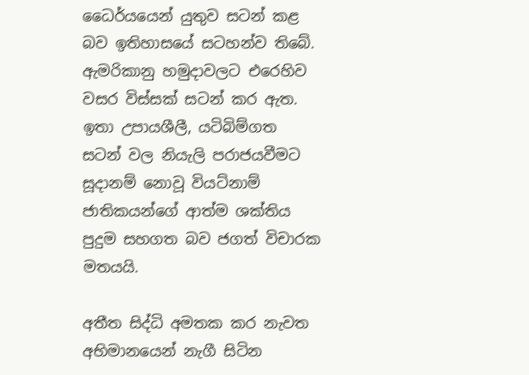ධෛර්යයෙන් යුතුව සටන් කළ බව ඉතිහාසයේ සටහන්ව තිබේ. ඇමරිකානු හමුදාවලට එරෙහිව වසර විස්සක් සටන් කර ඇත. ඉතා උපායශීලී, යටිබිම්ගත සටන් වල නියැලි පරාජයවීමට සූදානම් නොවූ වියට්නාම් ජාතිකයන්ගේ ආත්ම ශක්තිය පුදුම සහගත බව ජගත් විචාරක මතයයි.

අතීත සිද්ධි අමතක කර නැවත අභිමානයෙන් නැගී සිටින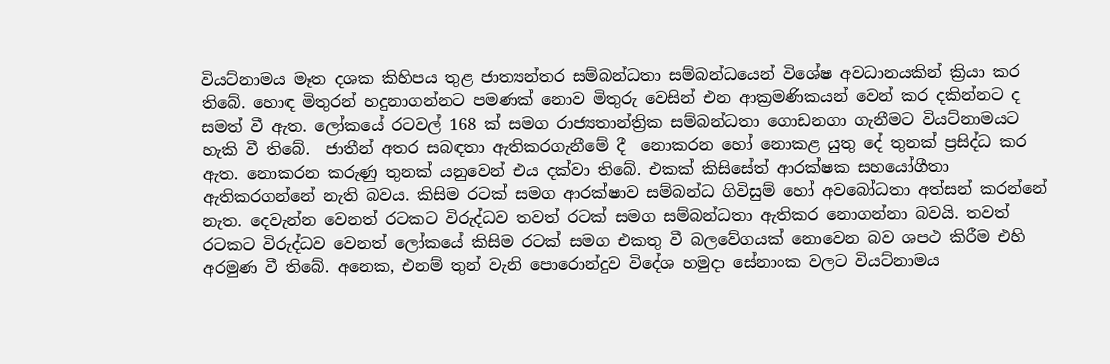වියට්නාමය මෑත දශක කිහිපය තුළ ජාත්‍යන්තර සම්බන්ධතා සම්බන්ධයෙන් විශේෂ අවධානයකින් ක්‍රියා කර තිබේ. හොඳ මිතුරන් හදුනාගන්නට පමණක් නොව මිතුරු වෙසින් එන ආක්‍රමණිකයන් වෙන් කර දකින්නට ද සමත් වී ඇත. ලෝකයේ රටවල් 168 ක් සමග රාජ්‍යතාන්ත්‍රික සම්බන්ධතා ගොඩනගා ගැනීමට වියට්නාමයට හැකි වී තිබේ.  ජාතීන් අතර සබඳතා ඇතිකරගැනීමේ දී  නොකරන හෝ නොකළ යුතු දේ තුනක් ප්‍රසිද්ධ කර ඇත. නොකරන කරුණු තුනක් යනුවෙන් එය දක්වා තිබේ. එකක් කිසිසේත් ආරක්ෂක සහයෝගීතා ඇතිකරගන්නේ නැති බවය. කිසිම රටක් සමග ආරක්ෂාව සම්බන්ධ ගිවිසුම් හෝ අවබෝධතා අත්සන් කරන්නේ නැත. දෙවැන්න වෙනත් රටකට විරුද්ධව තවත් රටක් සමග සම්බන්ධතා ඇතිකර නොගන්නා බවයි. තවත් රටකට විරුද්ධව වෙනත් ලෝකයේ කිසිම රටක් සමග එකතු වී බලවේගයක් නොවෙන බව ශපථ කිරීම එහි අරමුණ වී තිබේ. අනෙක, එනම් තුන් වැනි පොරොන්දුව විදේශ හමුදා සේනාංක වලට වියට්නාමය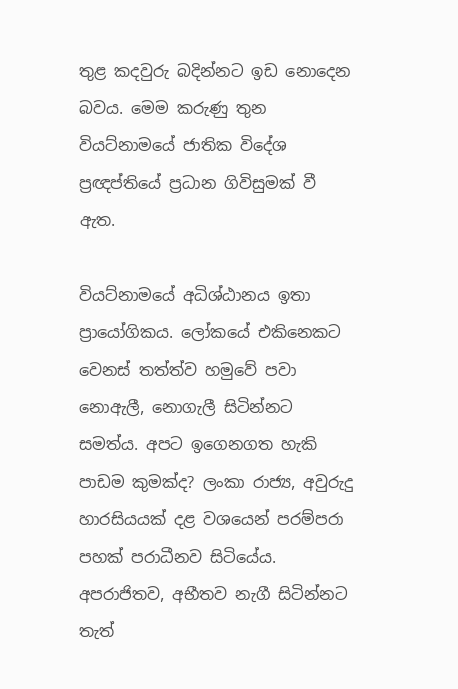තුළ කදවුරු බදින්නට ඉඩ නොදෙන බවය. මෙම කරුණු තුන වියට්නාමයේ ජාතික විදේශ ප්‍රඥප්තියේ ප්‍රධාන ගිවිසුමක් වී ඇත.

වියට්නාමයේ අධිශ්ඨානය ඉතා ප්‍රායෝගිකය. ලෝකයේ එකිනෙකට වෙනස් තත්ත්ව හමුවේ පවා නොඇලී, නොගැලී සිටින්නට සමත්ය. අපට ඉගෙනගත හැකි පාඩම කුමක්ද? ලංකා රාජ්‍ය, අවුරුදු හාරසියයක් දළ වශයෙන් පරම්පරා පහක් පරාධීනව සිටියේය. අපරාජිතව, අභීතව නැගී සිටින්නට තැත්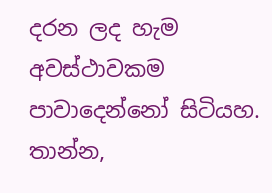දරන ලද හැම අවස්ථාවකම පාවාදෙන්නෝ සිටියහ. තාන්න,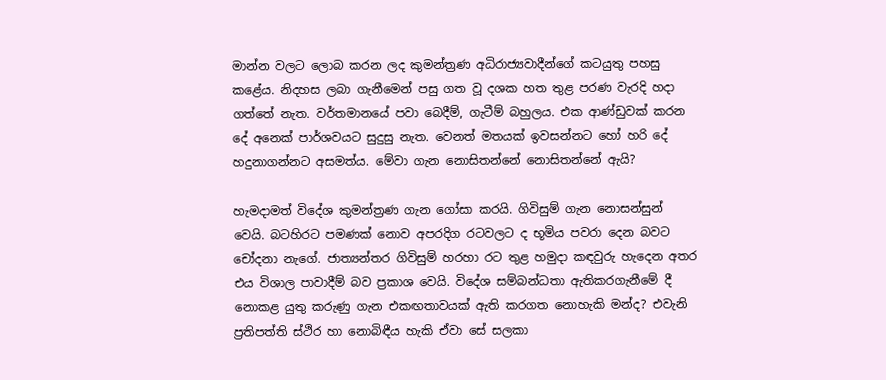මාන්න වලට ලොබ කරන ලද කුමන්ත්‍රණ අධිරාජ්‍යවාදීන්ගේ කටයුතු පහසු කළේය. නිදහස ලබා ගැනීමෙන් පසු ගත වූ දශක හත තුළ පරණ වැරදි හදා ගත්තේ නැත. වර්තමානයේ පවා බෙදීම්, ගැටීම් බහුලය. එක ආණ්ඩුවක් කරන දේ අනෙක් පාර්ශවයට සුදුසු නැත. වෙනත් මතයක් ඉවසන්නට හෝ හරි දේ හදුනාගන්නට අසමත්ය. මේවා ගැන නොසිතන්නේ නොසිතන්නේ ඇයි?

හැමදාමත් විදේශ කුමන්ත්‍රණ ගැන ගෝසා කරයි. ගිවිසුම් ගැන නොසන්සුන් වෙයි. බටහිරට පමණක් නොව අපරදිග රටවලට ද භූමිය පවරා දෙන බවට චෝදනා නැගේ. ජාත්‍යන්තර ගිවිසුම් හරහා රට තුළ හමුදා කඳවුරු හැදෙන අතර එය විශාල පාවාදීම් බව ප්‍රකාශ වෙයි. විදේශ සම්බන්ධතා ඇතිකරගැනීමේ දී නොකළ යුතු කරුණු ගැන එකඟතාවයක් ඇති කරගත නොහැකි මන්ද? එවැනි ප්‍රතිපත්ති ස්ථිර හා නොබිඳීය හැකි ඒවා සේ සලකා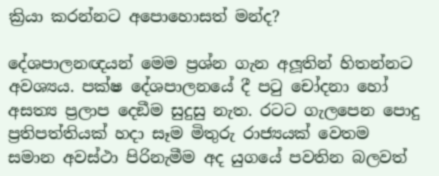ක්‍රියා කරන්නට අපොහොසත් මන්ද?

දේශපාලනඥයන් මෙම ප්‍රශ්න ගැන අලූතින් හිතන්නට අවශ්‍යය. පක්ෂ දේශපාලනයේ දී පටු චෝදනා හෝ අසත්‍ය ප්‍රලාප දෙඞීම සුදුසු නැත. රටට ගැලපෙන පොදු ප්‍රතිපත්තියක් හදා සෑම මිතුරු රාජ්‍යයක් වෙතම සමාන අවස්ථා පිරිනැමීම අද යුගයේ පවතින බලවත්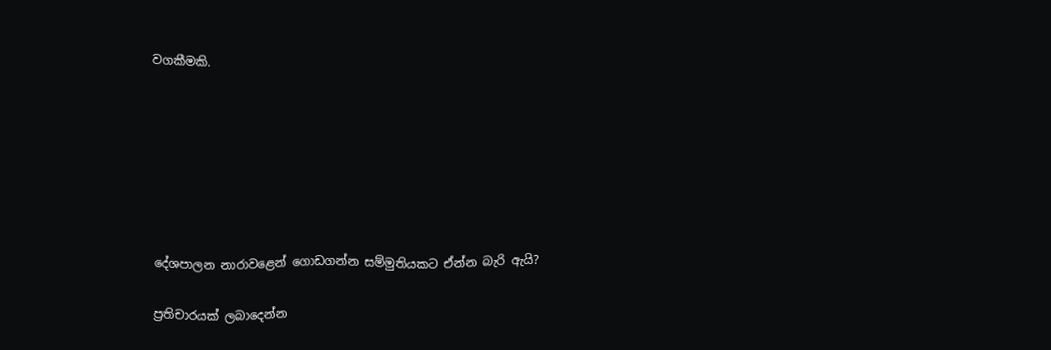වගකීමකි.







දේශපාලන නාරාවළෙන් ගොඩගන්න සම්මුතියකට ඒන්න බැරි ඇයි?

ප්‍රතිචාරයක් ලබාදෙන්න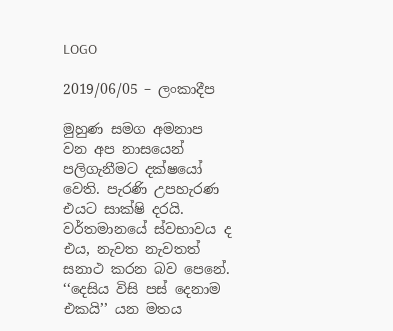LOGO

2019/06/05 – ලංකාදීප

මුහුණ සමග අමනාප වන අප නාසයෙන් පලිගැනීමට දක්ෂයෝ වෙති. පැරණි උපහැරණ එයට සාක්ෂි දරයි. වර්තමානයේ ස්වභාවය ද එය, නැවත නැවතත් සනාථ කරන බව පෙනේ. ‘‘දෙසිය විසි පස් දෙනාම එකයි’’ යන මතය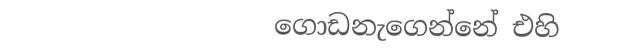ගොඩනැගෙන්නේ එහි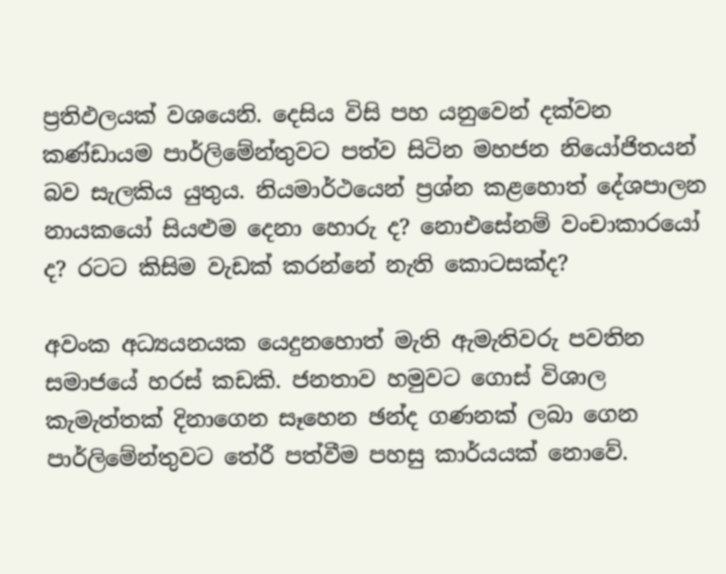ප්‍රතිඵලයක් වශයෙනි. දෙසිය විසි පහ යනුවෙන් දක්වන කණ්ඩායම පාර්ලිමේන්තුවට පත්ව සිටින මහජන නියෝජිතයන් බව සැලකිය යුතුය. නියමාර්ථයෙන් ප්‍රශ්න කළහොත් දේශපාලන නායකයෝ සියළුම දෙනා හොරු ද? නොඑසේනම් වංචාකාරයෝ ද? රටට කිසිම වැඩක් කරන්නේ නැති කොටසක්ද?

අවංක අධ්‍යයනයක යෙදුනහොත් මැති ඇමැතිවරු පවතින සමාජයේ හරස් කඩකි. ජනතාව හමුවට ගොස් විශාල කැමැත්තක් දිනාගෙන සෑහෙන ඡන්ද ගණනක් ලබා ගෙන පාර්ලිමේන්තුවට තේරී පත්වීම පහසු කාර්යයක් නොවේ.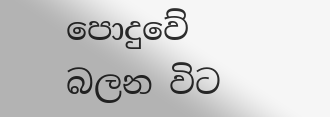පොදුවේ බලන විට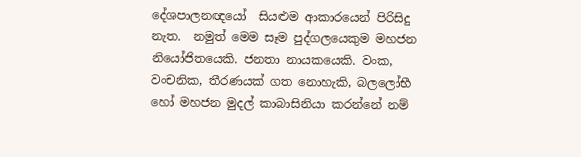දේශපාලනඥයෝ  සියළුම ආකාරයෙන් පිරිසිදු නැත.  නමුත් මෙම සෑම පුද්ගලයෙකුම මහජන නියෝජිතයෙකි. ජනතා නායකයෙකි. වංක, වංචනික, තීරණයක් ගත නොහැකි, බලලෝභී හෝ මහජන මුදල් කාබාසිනියා කරන්නේ නම්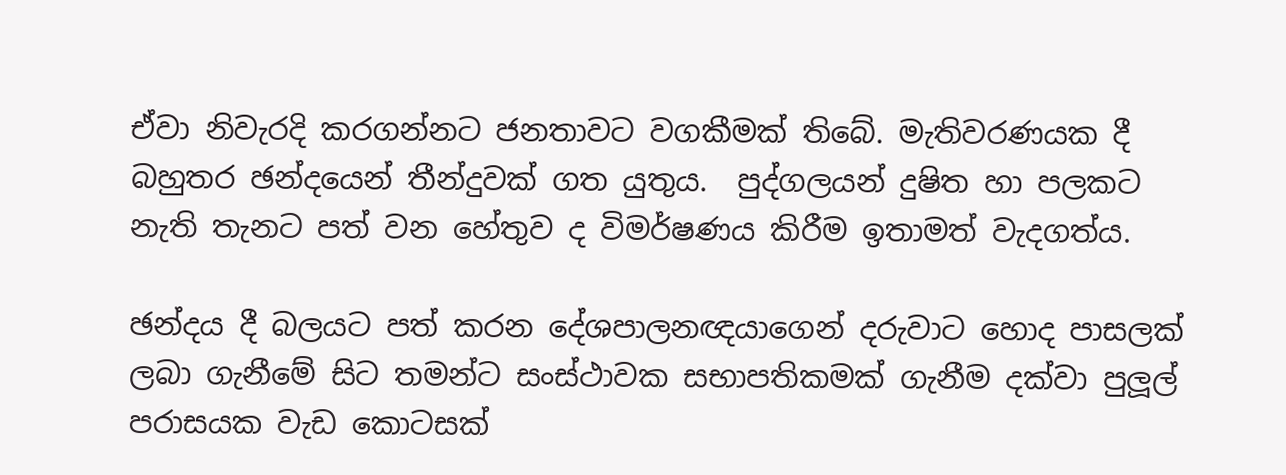ඒවා නිවැරදි කරගන්නට ජනතාවට වගකීමක් තිබේ. මැතිවරණයක දී බහුතර ඡන්දයෙන් තීන්දුවක් ගත යුතුය.  පුද්ගලයන් දුෂිත හා පලකට නැති තැනට පත් වන හේතුව ද විමර්ෂණය කිරීම ඉතාමත් වැදගත්ය.

ඡන්දය දී බලයට පත් කරන දේශපාලනඥයාගෙන් දරුවාට හොද පාසලක් ලබා ගැනීමේ සිට තමන්ට සංස්ථාවක සභාපතිකමක් ගැනීම දක්වා පුලූල් පරාසයක වැඩ කොටසක්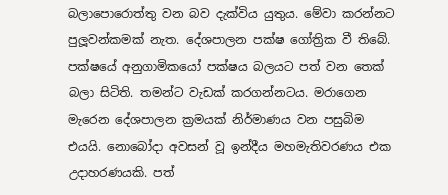බලාපොරොත්තු වන බව දැක්විය යුතුය. මේවා කරන්නට පුලූවන්කමක් නැත. දේශපාලන පක්ෂ ගෝත්‍රික වී තිබේ. පක්ෂයේ අනුගාමිකයෝ පක්ෂය බලයට පත් වන තෙක් බලා සිටිති. තමන්ට වැඩක් කරගන්නටය. මරාගෙන මැරෙන දේශපාලන ක්‍රමයක් නිර්මාණය වන පසුබිම එයයි. නොබෝදා අවසන් වූ ඉන්දීය මහමැතිවරණය එක උදාහරණයකි. පත්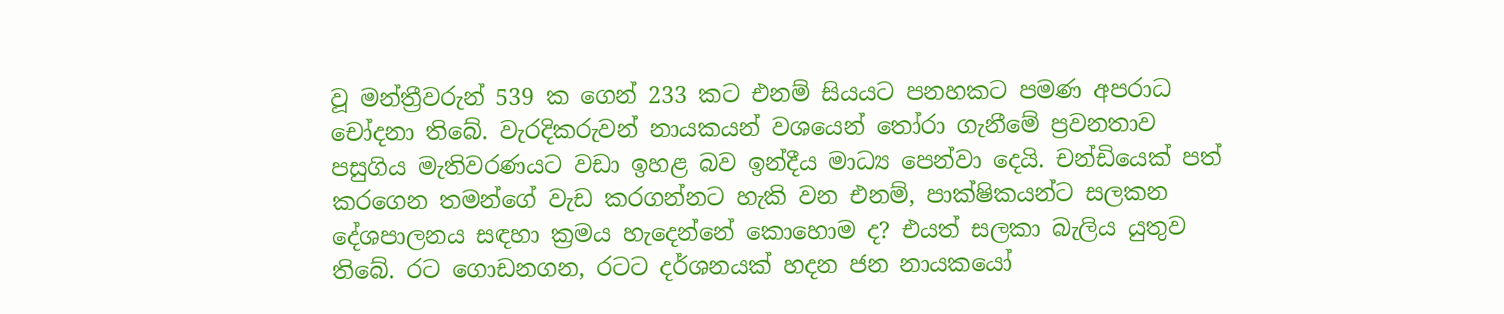වූ මන්ත්‍රීවරුන් 539 ක ගෙන් 233 කට එනම් සියයට පනහකට පමණ අපරාධ චෝදනා තිබේ. වැරදිකරුවන් නායකයන් වශයෙන් තෝරා ගැනීමේ ප්‍රවනතාව පසුගිය මැතිවරණයට වඩා ඉහළ බව ඉන්දීය මාධ්‍ය පෙන්වා දෙයි. චන්ඩියෙක් පත් කරගෙන තමන්ගේ වැඩ කරගන්නට හැකි වන එනම්, පාක්ෂිකයන්ට සලකන දේශපාලනය සඳහා ක්‍රමය හැදෙන්නේ කොහොම ද? එයත් සලකා බැලිය යුතුව තිබේ. රට ගොඩනගන, රටට දර්ශනයක් හදන ජන නායකයෝ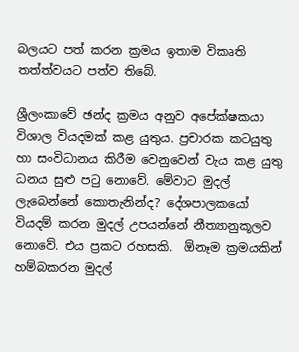බලයට පත් කරන ක්‍රමය ඉතාම විකෘති තත්ත්වයට පත්ව තිබේ.

ශ්‍රීලංකාවේ ඡන්ද ක්‍රමය අනුව අපේක්ෂකයා විශාල වියදමක් කළ යුතුය. ප්‍රචාරක කටයුතු හා සංවිධානය කිරීම වෙනුවෙන් වැය කළ යුතු ධනය සුළු පටු නොවේ. මේවාට මුදල් ලැබෙන්නේ කොතැනින්ද? දේශපාලකයෝ වියදම් කරන මුදල් උපයන්නේ නීත්‍යානුකූලව නොවේ. එය ප්‍රකට රහසකි.  ඕනෑම ක්‍රමයකින් හම්බකරන මුදල්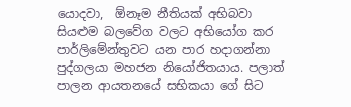යොදවා,  ඕනෑම නීතියක් අභිබවා සියළුම බලවේග වලට අභියෝග කර පාර්ලිමේන්තුවට යන පාර හදාගන්නා පුද්ගලයා මහජන නියෝජිතයාය. පලාත් පාලන ආයතනයේ සභිකයා ගේ සිට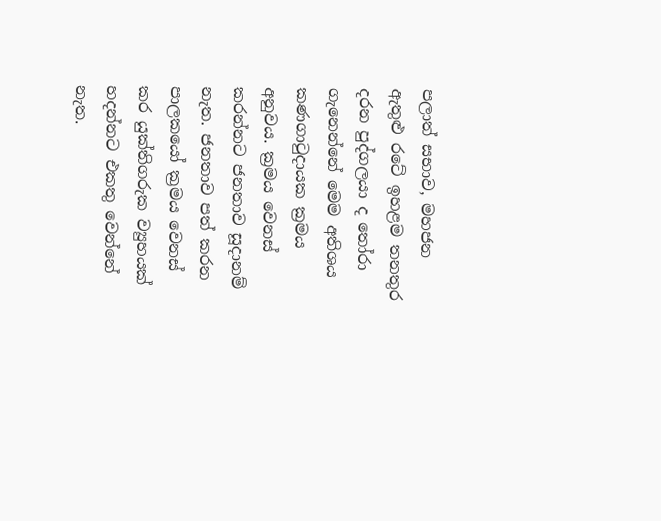පලාත් සභාව, මහජන ඇතුළු රටේ ඉහළම තනතුර දරන පුද්ගලයා ද තෝරා ගැනෙන්නේ මෙම අතිශය කණගාටුදායක ක්‍රමය අනුවය. ක්‍රමය වෙනස් කරන්නට ජනතාව සූදානම් නැත. ජනතාව පත් කරන පාලකයෝ ක්‍රමය වෙනස් කර යුක්තිගරුක ව්‍යුහයක් හදන්නට එකතු වෙන්නේ නැත.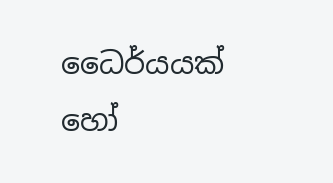ධෛර්යයක් හෝ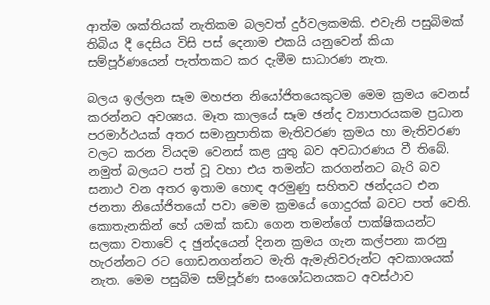ආත්ම ශක්තියක් නැතිකම බලවත් දුර්වලකමකි. එවැනි පසුබිමක් තිබිය දී දෙසිය විසි පස් දෙනාම එකයි යනුවෙන් කියා සම්පූර්ණයෙන් පැත්තකට කර දැමීම සාධාරණ නැත.

බලය ඉල්ලන සෑම මහජන නියෝජිතයෙකුටම මෙම ක්‍රමය වෙනස් කරන්නට අවශ්‍යය. මෑත කාලයේ සෑම ඡන්ද ව්‍යාපාරයකම ප්‍රධාන පරමාර්ථයක් අතර සමානුපාතික මැතිවරණ ක්‍රමය හා මැතිවරණ වලට කරන වියදම වෙනස් කළ යුතු බව අවධාරණය වී තිබේ. නමුත් බලයට පත් වූ වහා එය තමන්ට කරගන්නට බැරි බව සනාථ වන අතර ඉතාම හොඳ අරමුණු සහිතව ඡන්දයට එන ජනතා නියෝජිතයෝ පවා මෙම ක්‍රමයේ ගොදුරක් බවට පත් වෙති. කොතැනකින් හේ යමක් කඩා ගෙන තමන්ගේ පාක්ෂිකයන්ට සලකා වතාවේ ද ඡුන්දයෙන් දිනන ක්‍රමය ගැන කල්පනා කරනු හැරන්නට රට ගොඩනගන්නට මැති ඇමැතිවරුන්ට අවකාශයක් නැත. මෙම පසුබිම සම්පූර්ණ සංශෝධනයකට අවස්ථාව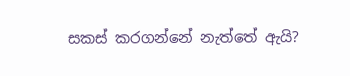සකස් කරගන්නේ නැත්තේ ඇයි?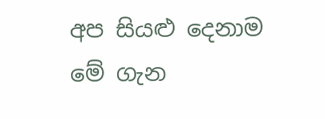අප සියළු දෙනාම මේ ගැන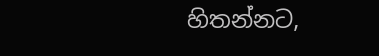හිතන්නට,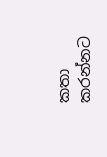කතා කරන්නට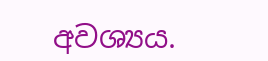අවශ්‍යය.